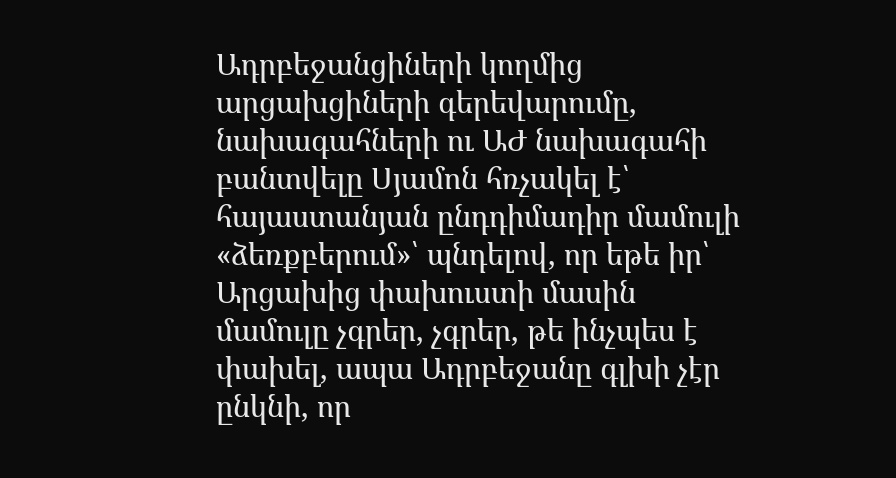Ադրբեջանցիների կողմից արցախցիների գերեվարումը, նախագահների ու ԱԺ նախագահի բանտվելը Սյամոն հռչակել է՝ հայաստանյան ընդդիմադիր մամուլի «ձեռքբերում»՝ պնդելով, որ եթե իր՝ Արցախից փախուստի մասին մամուլը չգրեր, չգրեր, թե ինչպես է փախել, ապա Ադրբեջանը գլխի չէր ընկնի, որ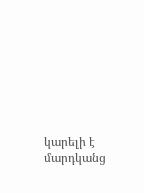կարելի է մարդկանց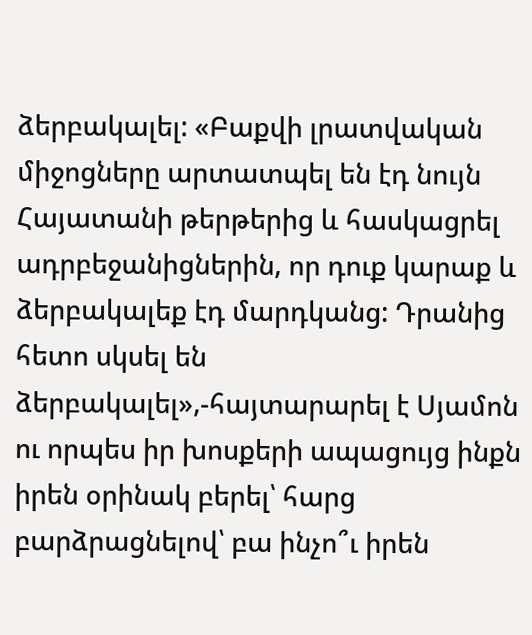ձերբակալել: «Բաքվի լրատվական միջոցները արտատպել են էդ նույն Հայատանի թերթերից և հասկացրել ադրբեջանիցներին, որ դուք կարաք և ձերբակալեք էդ մարդկանց: Դրանից հետո սկսել են ձերբակալել»,-հայտարարել է Սյամոն ու որպես իր խոսքերի ապացույց ինքն իրեն օրինակ բերել՝ հարց բարձրացնելով՝ բա ինչո՞ւ իրեն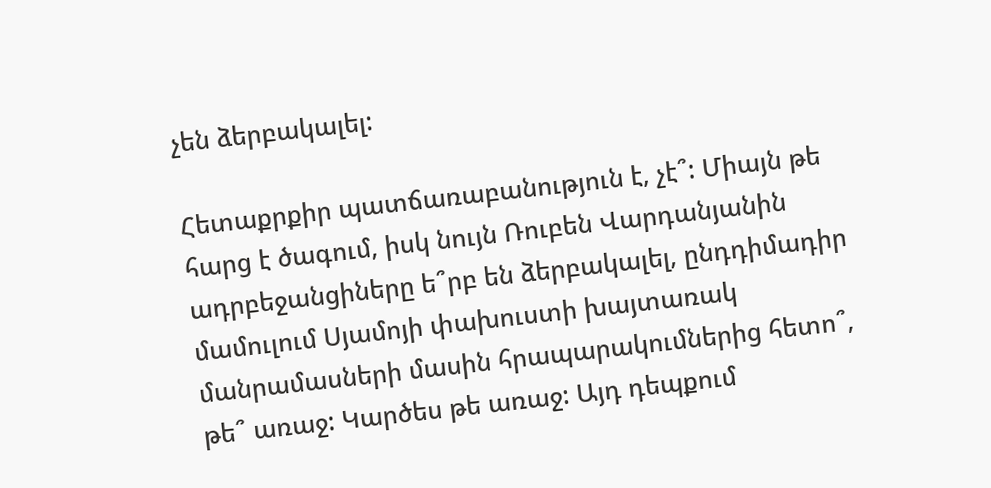չեն ձերբակալել:

Հետաքրքիր պատճառաբանություն է, չէ՞: Միայն թե հարց է ծագում, իսկ նույն Ռուբեն Վարդանյանին ադրբեջանցիները ե՞րբ են ձերբակալել, ընդդիմադիր մամուլում Սյամոյի փախուստի խայտառակ մանրամասների մասին հրապարակումներից հետո՞, թե՞ առաջ: Կարծես թե առաջ: Այդ դեպքում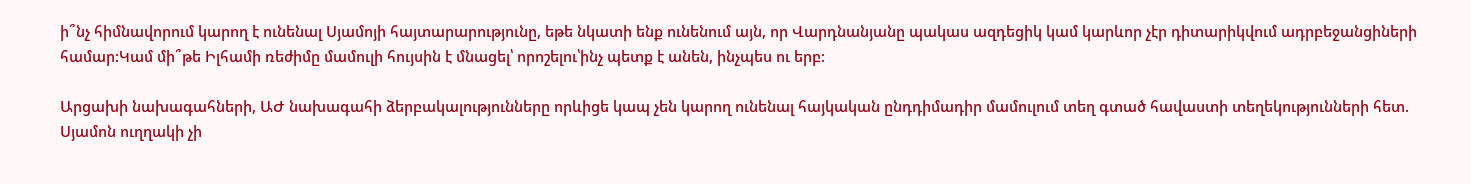ի՞նչ հիմնավորում կարող է ունենալ Սյամոյի հայտարարությունը, եթե նկատի ենք ունենում այն, որ Վարդնանյանը պակաս ազդեցիկ կամ կարևոր չէր դիտարիկվում ադրբեջանցիների համար:Կամ մի՞թե Իլհամի ռեժիմը մամուլի հույսին է մնացել՝ որոշելու՝ինչ պետք է անեն, ինչպես ու երբ:

Արցախի նախագահների, ԱԺ նախագահի ձերբակալությունները որևիցե կապ չեն կարող ունենալ հայկական ընդդիմադիր մամուլում տեղ գտած հավաստի տեղեկությունների հետ. Սյամոն ուղղակի չի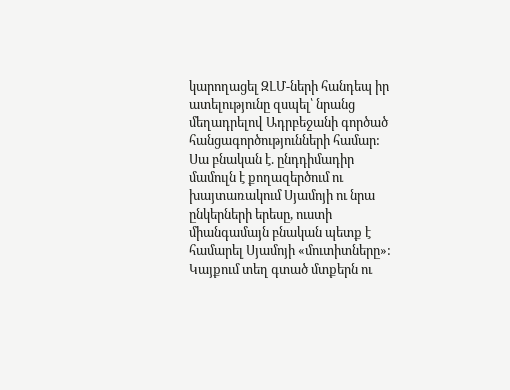կարողացել ԶԼՄ-ների հանդեպ իր ատելությունը զսպել՝ նրանց մեղադրելով Ադրբեջանի գործած հանցագործությունների համար: Սա բնական է. ընդդիմադիր մամուլն է քողազերծում ու խայտառակում Սյամոյի ու նրա ընկերների երեսը, ուստի միանգամայն բնական պետք է համարել Սյամոյի «մուտիտները»:
Կայքում տեղ գտած մտքերն ու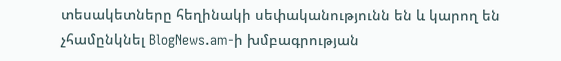տեսակետները հեղինակի սեփականությունն են և կարող են չհամընկնել BlogNews.am-ի խմբագրության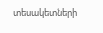տեսակետների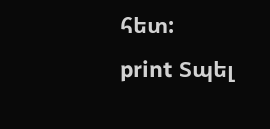հետ:
print Տպել